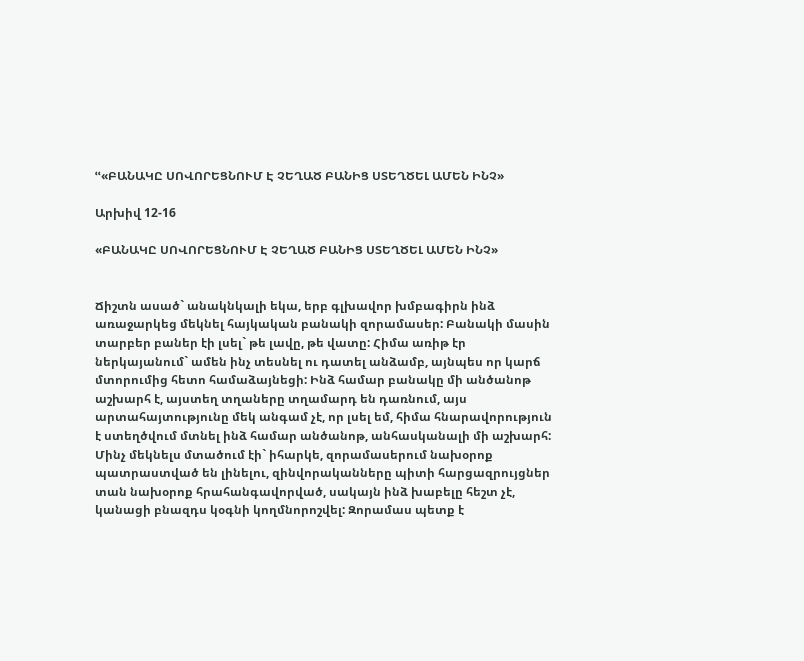ՙՙ«ԲԱՆԱԿԸ ՍՈՎՈՐԵՑՆՈՒՄ Է ՉԵՂԱԾ ԲԱՆԻՑ ՍՏԵՂԾԵԼ ԱՄԵՆ ԻՆՉ»

Արխիվ 12-16

«ԲԱՆԱԿԸ ՍՈՎՈՐԵՑՆՈՒՄ Է ՉԵՂԱԾ ԲԱՆԻՑ ՍՏԵՂԾԵԼ ԱՄԵՆ ԻՆՉ»


Ճիշտն ասած` անակնկալի եկա, երբ գլխավոր խմբագիրն ինձ առաջարկեց մեկնել հայկական բանակի զորամասեր: Բանակի մասին տարբեր բաներ էի լսել` թե լավը, թե վատը: Հիմա առիթ էր ներկայանում` ամեն ինչ տեսնել ու դատել անձամբ, այնպես որ կարճ մտորումից հետո համաձայնեցի: Ինձ համար բանակը մի անծանոթ աշխարհ է, այստեղ տղաները տղամարդ են դառնում, այս արտահայտությունը մեկ անգամ չէ, որ լսել եմ, հիմա հնարավորություն է ստեղծվում մտնել ինձ համար անծանոթ, անհասկանալի մի աշխարհ: Մինչ մեկնելս մտածում էի` իհարկե, զորամասերում նախօրոք պատրաստված են լինելու, զինվորականները պիտի հարցազրույցներ տան նախօրոք հրահանգավորված, սակայն ինձ խաբելը հեշտ չէ, կանացի բնազդս կօգնի կողմնորոշվել: Զորամաս պետք է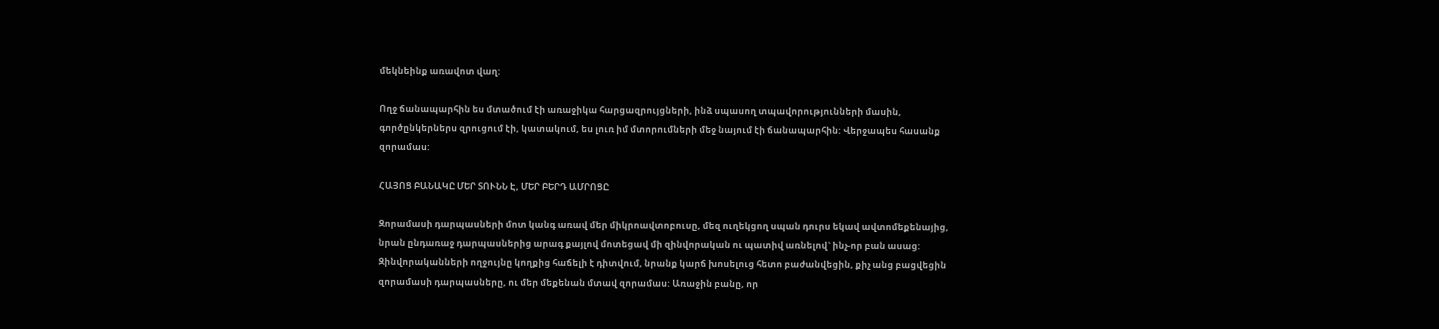մեկնեինք առավոտ վաղ:

Ողջ ճանապարհին ես մտածում էի առաջիկա հարցազրույցների, ինձ սպասող տպավորությունների մասին, գործընկերներս զրուցում էի, կատակում, ես լուռ իմ մտորումների մեջ նայում էի ճանապարհին: Վերջապես հասանք զորամաս:

ՀԱՅՈՑ ԲԱՆԱԿԸ ՄԵՐ ՏՈՒՆՆ Է, ՄԵՐ ԲԵՐԴ ԱՄՐՈՑԸ

Զորամասի դարպասների մոտ կանգ առավ մեր միկրոավտոբուսը, մեզ ուղեկցող սպան դուրս եկավ ավտոմեքենայից, նրան ընդառաջ դարպասներից արագ քայլով մոտեցավ մի զինվորական ու պատիվ առնելով` ինչ-որ բան ասաց: Զինվորականների ողջույնը կողքից հաճելի է դիտվում, նրանք կարճ խոսելուց հետո բաժանվեցին, քիչ անց բացվեցին զորամասի դարպասները, ու մեր մեքենան մտավ զորամաս: Առաջին բանը, որ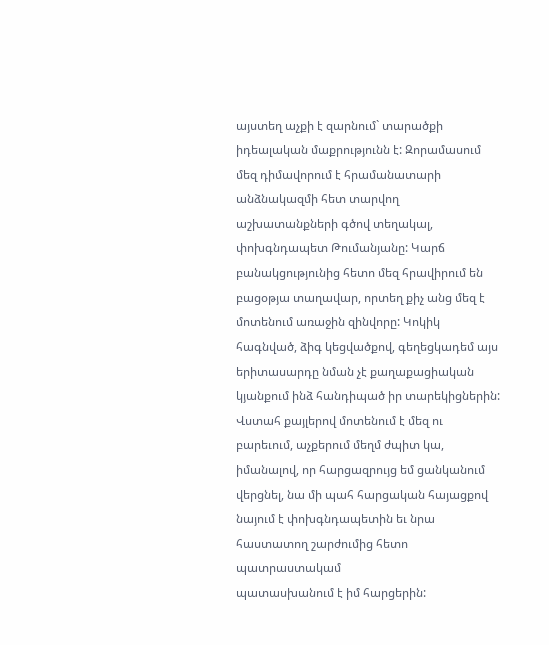այստեղ աչքի է զարնում` տարածքի իդեալական մաքրությունն է: Զորամասում մեզ դիմավորում է հրամանատարի անձնակազմի հետ տարվող աշխատանքների գծով տեղակալ, փոխգնդապետ Թումանյանը: Կարճ բանակցությունից հետո մեզ հրավիրում են բացօթյա տաղավար, որտեղ քիչ անց մեզ է մոտենում առաջին զինվորը: Կոկիկ հագնված, ձիգ կեցվածքով, գեղեցկադեմ այս երիտասարդը նման չէ քաղաքացիական կյանքում ինձ հանդիպած իր տարեկիցներին: Վստահ քայլերով մոտենում է մեզ ու բարեւում, աչքերում մեղմ ժպիտ կա, իմանալով, որ հարցազրույց եմ ցանկանում վերցնել, նա մի պահ հարցական հայացքով նայում է փոխգնդապետին եւ նրա հաստատող շարժումից հետո պատրաստակամ
պատասխանում է իմ հարցերին: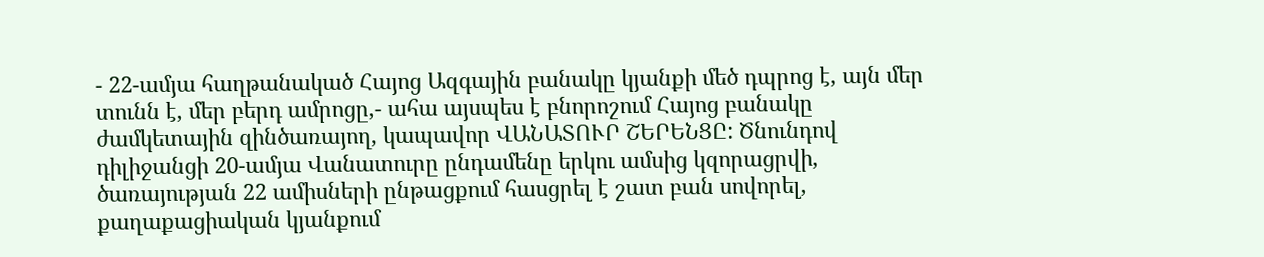- 22-ամյա հաղթանակած Հայոց Ազգային բանակը կյանքի մեծ դպրոց է, այն մեր տունն է, մեր բերդ ամրոցը,- ահա այսպես է բնորոշում Հայոց բանակը ժամկետային զինծառայող, կապավոր ՎԱՆԱՏՈՒՐ ՇԵՐԵՆՑԸ: Ծնունդով դիլիջանցի 20-ամյա Վանատուրը ընդամենը երկու ամսից կզորացրվի, ծառայության 22 ամիսների ընթացքում հասցրել է շատ բան սովորել, քաղաքացիական կյանքում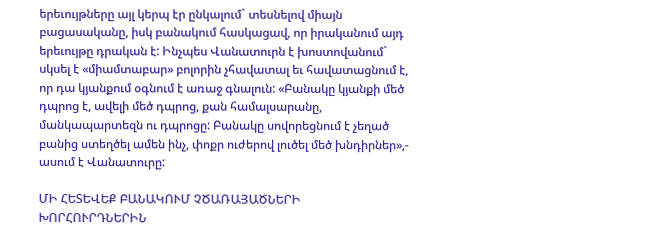երեւույթները այլ կերպ էր ընկալում` տեսնելով միայն բացասականը, իսկ բանակում հասկացավ, որ իրականում այդ երեւույթը դրական է: Ինչպես Վանատուրն է խոստովանում` սկսել է «միամտաբար» բոլորին չհավատալ եւ հավատացնում է, որ դա կյանքում օգնում է առաջ գնալուն: «Բանակը կյանքի մեծ դպրոց է, ավելի մեծ դպրոց, քան համալսարանը, մանկապարտեզն ու դպրոցը: Բանակը սովորեցնում է չեղած բանից ստեղծել ամեն ինչ, փոքր ուժերով լուծել մեծ խնդիրներ»,- ասում է Վանատուրը:

ՄԻ ՀԵՏԵՎԵՔ ԲԱՆԱԿՈՒՄ ՉԾԱՌԱՅԱԾՆԵՐԻ ԽՈՐՀՈՒՐԴՆԵՐԻՆ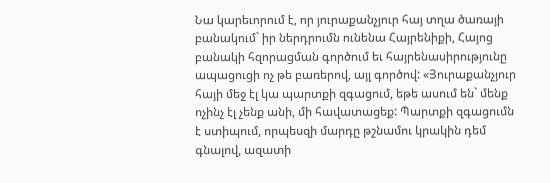Նա կարեւորում է, որ յուրաքանչյուր հայ տղա ծառայի բանակում` իր ներդրումն ունենա Հայրենիքի, Հայոց բանակի հզորացման գործում եւ հայրենասիրությունը ապացուցի ոչ թե բառերով, այլ գործով: «Յուրաքանչյուր հայի մեջ էլ կա պարտքի զգացում, եթե ասում են` մենք ոչինչ էլ չենք անի, մի հավատացեք: Պարտքի զգացումն է ստիպում, որպեսզի մարդը թշնամու կրակին դեմ գնալով, ազատի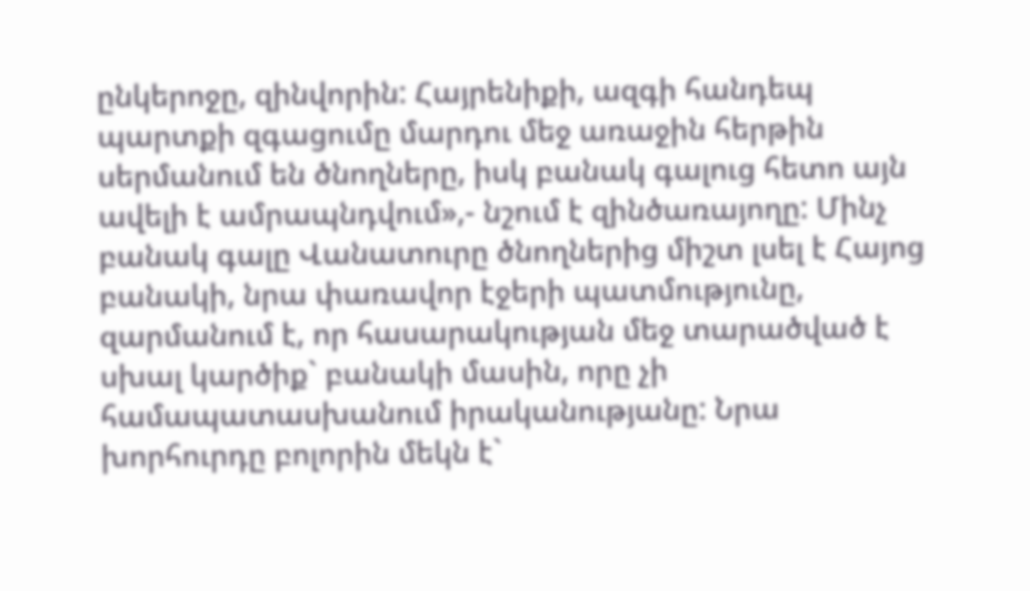ընկերոջը, զինվորին: Հայրենիքի, ազգի հանդեպ պարտքի զգացումը մարդու մեջ առաջին հերթին սերմանում են ծնողները, իսկ բանակ գալուց հետո այն ավելի է ամրապնդվում»,- նշում է զինծառայողը: Մինչ բանակ գալը Վանատուրը ծնողներից միշտ լսել է Հայոց բանակի, նրա փառավոր էջերի պատմությունը, զարմանում է, որ հասարակության մեջ տարածված է սխալ կարծիք` բանակի մասին, որը չի համապատասխանում իրականությանը: Նրա խորհուրդը բոլորին մեկն է`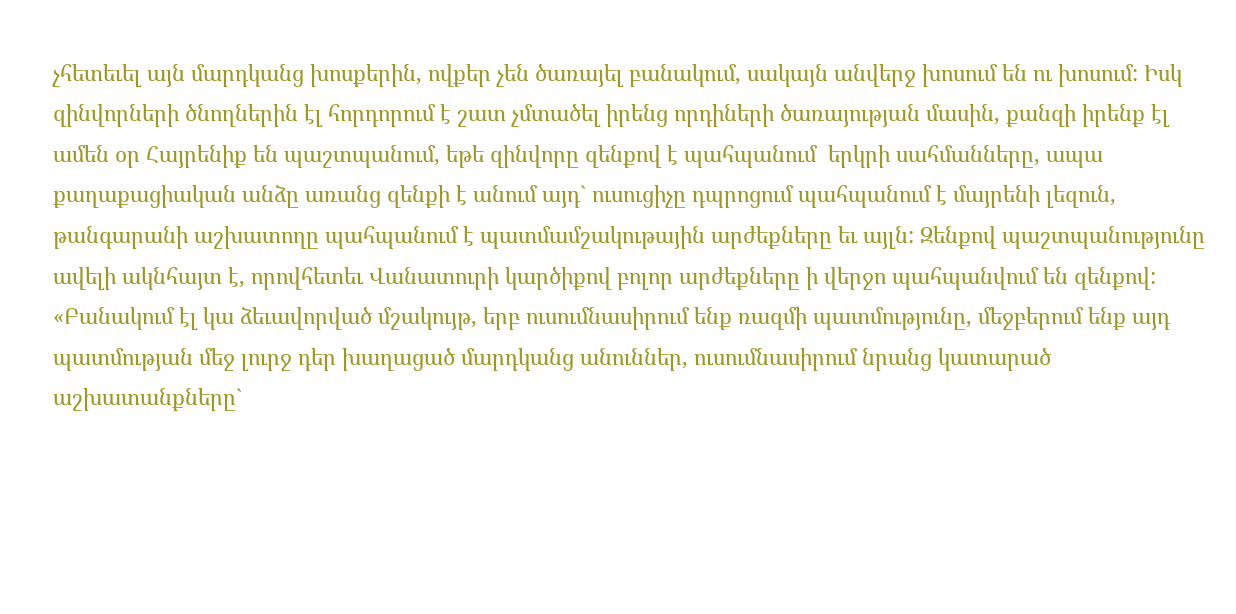չհետեւել այն մարդկանց խոսքերին, ովքեր չեն ծառայել բանակում, սակայն անվերջ խոսում են ու խոսում: Իսկ զինվորների ծնողներին էլ հորդորում է շատ չմտածել իրենց որդիների ծառայության մասին, քանզի իրենք էլ ամեն օր Հայրենիք են պաշտպանում, եթե զինվորը զենքով է պահպանում  երկրի սահմանները, ապա քաղաքացիական անձը առանց զենքի է անում այդ` ուսուցիչը դպրոցում պահպանում է մայրենի լեզուն, թանգարանի աշխատողը պահպանում է պատմամշակութային արժեքները եւ այլն: Զենքով պաշտպանությունը ավելի ակնհայտ է, որովհետեւ Վանատուրի կարծիքով բոլոր արժեքները ի վերջո պահպանվում են զենքով:
«Բանակում էլ կա ձեւավորված մշակույթ, երբ ուսումնասիրում ենք ռազմի պատմությունը, մեջբերում ենք այդ պատմության մեջ լուրջ դեր խաղացած մարդկանց անուններ, ուսումնասիրում նրանց կատարած աշխատանքները`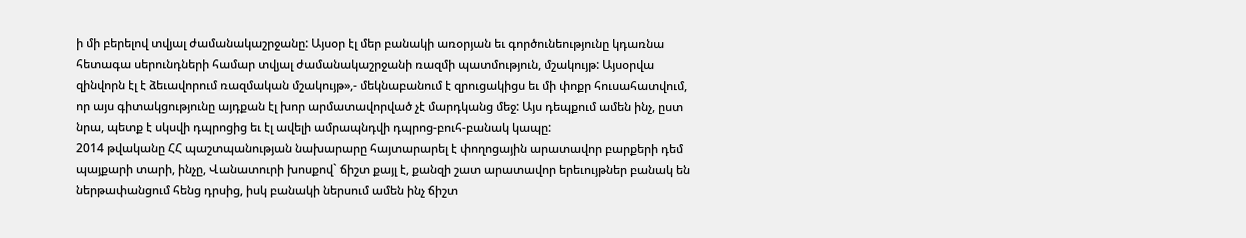ի մի բերելով տվյալ ժամանակաշրջանը: Այսօր էլ մեր բանակի առօրյան եւ գործունեությունը կդառնա հետագա սերունդների համար տվյալ ժամանակաշրջանի ռազմի պատմություն, մշակույթ: Այսօրվա զինվորն էլ է ձեւավորում ռազմական մշակույթ»,- մեկնաբանում է զրուցակիցս եւ մի փոքր հուսահատվում, որ այս գիտակցությունը այդքան էլ խոր արմատավորված չէ մարդկանց մեջ: Այս դեպքում ամեն ինչ, ըստ նրա, պետք է սկսվի դպրոցից եւ էլ ավելի ամրապնդվի դպրոց-բուհ-բանակ կապը:
2014 թվականը ՀՀ պաշտպանության նախարարը հայտարարել է փողոցային արատավոր բարքերի դեմ պայքարի տարի, ինչը, Վանատուրի խոսքով` ճիշտ քայլ է, քանզի շատ արատավոր երեւույթներ բանակ են ներթափանցում հենց դրսից, իսկ բանակի ներսում ամեն ինչ ճիշտ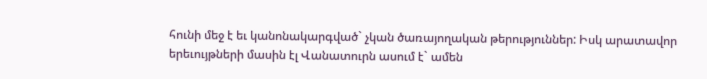հունի մեջ է եւ կանոնակարգված` չկան ծառայողական թերություններ: Իսկ արատավոր երեւույթների մասին էլ Վանատուրն ասում է` ամեն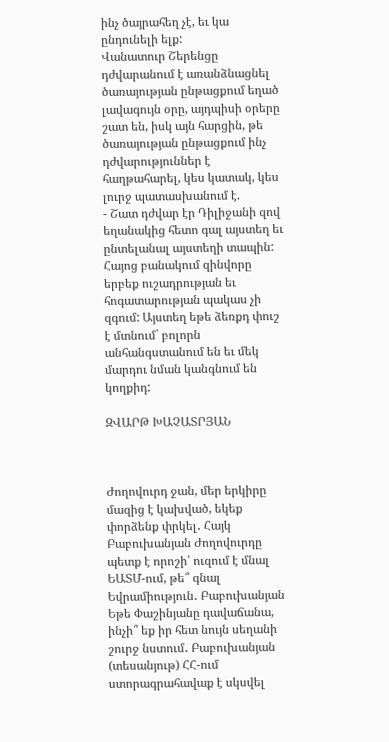ինչ ծայրահեղ չէ, եւ կա ընդունելի ելք:
Վանատուր Շերենցը դժվարանում է առանձնացնել ծառայության ընթացքում եղած լավագույն օրը, այդպիսի օրերը շատ են, իսկ այն հարցին, թե ծառայության ընթացքում ինչ դժվարություններ է հաղթահարել, կես կատակ, կես լուրջ պատասխանում է.
- Շատ դժվար էր Դիլիջանի զով եղանակից հետո գալ այստեղ եւ ընտելանալ այստեղի տապին: Հայոց բանակում զինվորը երբեք ուշադրության եւ հոգատարության պակաս չի զգում: Այստեղ եթե ձեռքդ փուշ է մտնում` բոլորն անհանգստանում են եւ մեկ մարդու նման կանգնում են կողքիդ:

ԶՎԱՐԹ ԽԱՉԱՏՐՅԱՆ



Ժողովուրդ ջան, մեր երկիրը մազից է կախված, եկեք փորձենք փրկել․ Հայկ Բաբուխանյան Ժողովուրդը պետք է որոշի՝ ուզում է մնալ ԵԱՏՄ-ում, թե՞ գնալ Եվրամիություն․ Բաբուխանյան Եթե Փաշինյանը դավաճանա, ինչի՞ եք իր հետ նույն սեղանի շուրջ նստում․ Բաբուխանյան (տեսանյութ) ՀՀ-ում ստորագրահավաք է սկսվել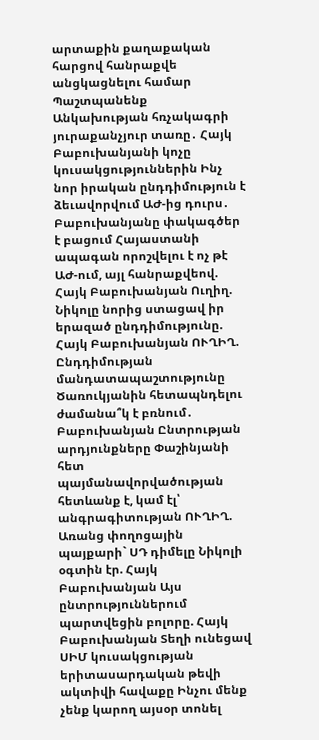արտաքին քաղաքական հարցով հանրաքվե անցկացնելու համար Պաշտպանենք Անկախության հռչակագրի յուրաքանչյուր տառը․ Հայկ Բաբուխանյանի կոչը կուսակցություններին Ինչ նոր իրական ընդդիմություն է ձեւավորվում ԱԺ-ից դուրս․ Բաբուխանյանը փակագծեր է բացում Հայաստանի ապագան որոշվելու է ոչ թէ ԱԺ-ում, այլ հանրաքվեով. Հայկ Բաբուխանյան Ուղիղ. Նիկոլը նորից ստացավ իր երազած ընդդիմությունը. Հայկ Բաբուխանյան ՈՒՂԻՂ. Ընդդիմության մանդատապաշտությունը Ծառուկյանին հետապնդելու ժամանա՞կ է բռնում․ Բաբուխանյան Ընտրության արդյունքները Փաշինյանի հետ պայմանավորվածության հետևանք է, կամ էլ՝ անգրագիտության ՈՒՂԻՂ. Առանց փողոցային պայքարի` ՍԴ դիմելը Նիկոլի օգտին էր. Հայկ Բաբուխանյան Այս ընտրություններում պարտվեցին բոլորը. Հայկ Բաբուխանյան Տեղի ունեցավ ՍԻՄ կուսակցության երիտասարդական թեվի ակտիվի հավաքը Ինչու մենք չենք կարող այսօր տոնել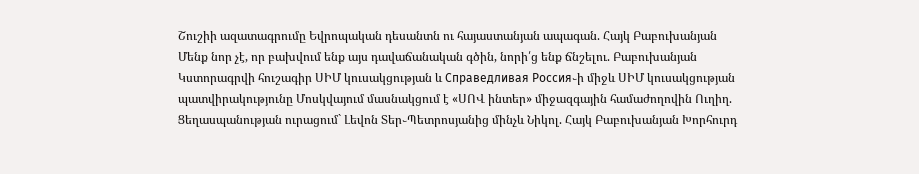Շուշիի ազատագրումը Եվրոպական դեսանտն ու հայաստանյան ապագան. Հայկ Բաբուխանյան Մենք նոր չէ, որ բախվում ենք այս դավաճանական գծին, նորի՛ց ենք ճնշելու. Բաբուխանյան Կստորագրվի հուշագիր ՍԻՄ կուսակցության և Справедливая Россия֊ի միջև ՍԻՄ կուսակցության պատվիրակությունը Մոսկվայում մասնակցում է «ՍՈՎ ինտեր» միջազգային համաժողովին Ուղիղ. Ցեղասպանության ուրացում` Լեվոն Տեր֊Պետրոսյանից մինչև Նիկոլ. Հայկ Բաբուխանյան Խորհուրդ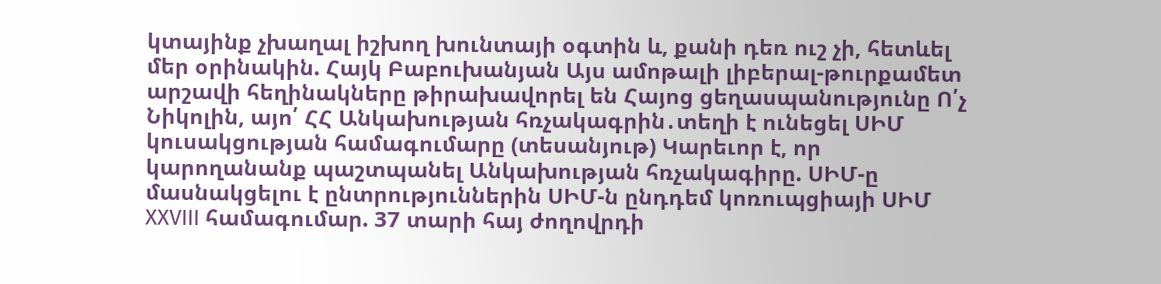կտայինք չխաղալ իշխող խունտայի օգտին և, քանի դեռ ուշ չի, հետևել մեր օրինակին. Հայկ Բաբուխանյան Այս ամոթալի լիբերալ-թուրքամետ արշավի հեղինակները թիրախավորել են Հայոց ցեղասպանությունը Ո՛չ Նիկոլին, այո՛ ՀՀ Անկախության հռչակագրին․տեղի է ունեցել ՍԻՄ կուսակցության համագումարը (տեսանյութ) Կարեւոր է, որ կարողանանք պաշտպանել Անկախության հռչակագիրը. ՍԻՄ-ը մասնակցելու է ընտրություններին ՍԻՄ-ն ընդդեմ կոռուպցիայի ՍԻՄ XXVIII համագումար. 37 տարի հայ ժողովրդի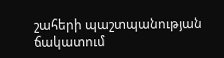շահերի պաշտպանության ճակատում